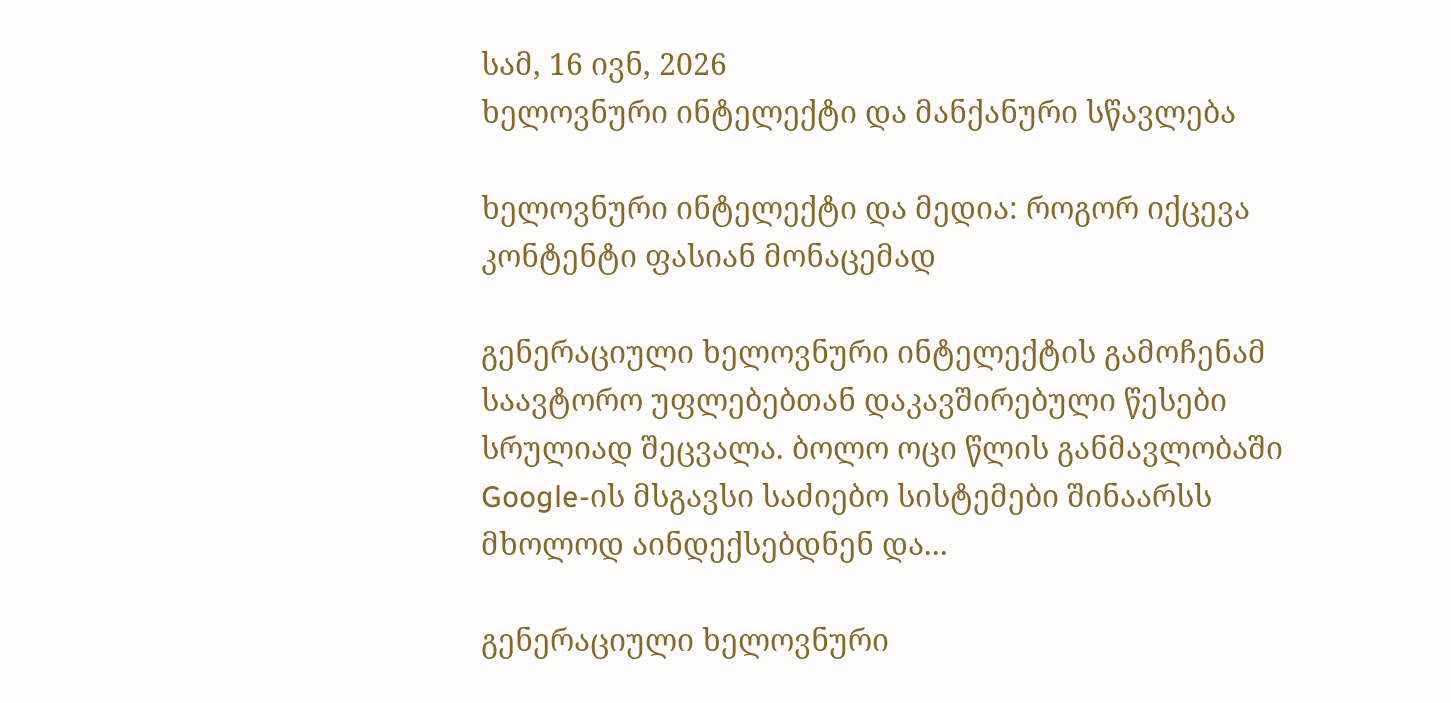სამ, 16 ივნ, 2026
ხელოვნური ინტელექტი და მანქანური სწავლება

ხელოვნური ინტელექტი და მედია: როგორ იქცევა კონტენტი ფასიან მონაცემად

გენერაციული ხელოვნური ინტელექტის გამოჩენამ საავტორო უფლებებთან დაკავშირებული წესები სრულიად შეცვალა. ბოლო ოცი წლის განმავლობაში Google-ის მსგავსი საძიებო სისტემები შინაარსს მხოლოდ აინდექსებდნენ და...

გენერაციული ხელოვნური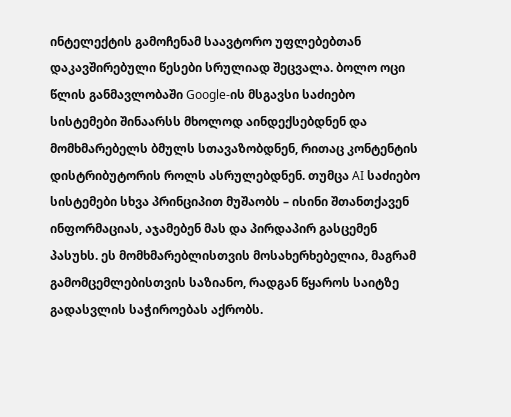ინტელექტის გამოჩენამ საავტორო უფლებებთან დაკავშირებული წესები სრულიად შეცვალა. ბოლო ოცი წლის განმავლობაში Google-ის მსგავსი საძიებო სისტემები შინაარსს მხოლოდ აინდექსებდნენ და მომხმარებელს ბმულს სთავაზობდნენ, რითაც კონტენტის დისტრიბუტორის როლს ასრულებდნენ. თუმცა AI საძიებო სისტემები სხვა პრინციპით მუშაობს – ისინი შთანთქავენ ინფორმაციას, აჯამებენ მას და პირდაპირ გასცემენ პასუხს. ეს მომხმარებლისთვის მოსახერხებელია, მაგრამ გამომცემლებისთვის საზიანო, რადგან წყაროს საიტზე გადასვლის საჭიროებას აქრობს.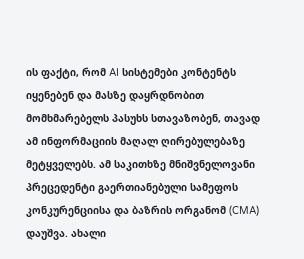ის ფაქტი, რომ AI სისტემები კონტენტს იყენებენ და მასზე დაყრდნობით მომხმარებელს პასუხს სთავაზობენ, თავად ამ ინფორმაციის მაღალ ღირებულებაზე მეტყველებს. ამ საკითხზე მნიშვნელოვანი პრეცედენტი გაერთიანებული სამეფოს კონკურენციისა და ბაზრის ორგანომ (CMA) დაუშვა. ახალი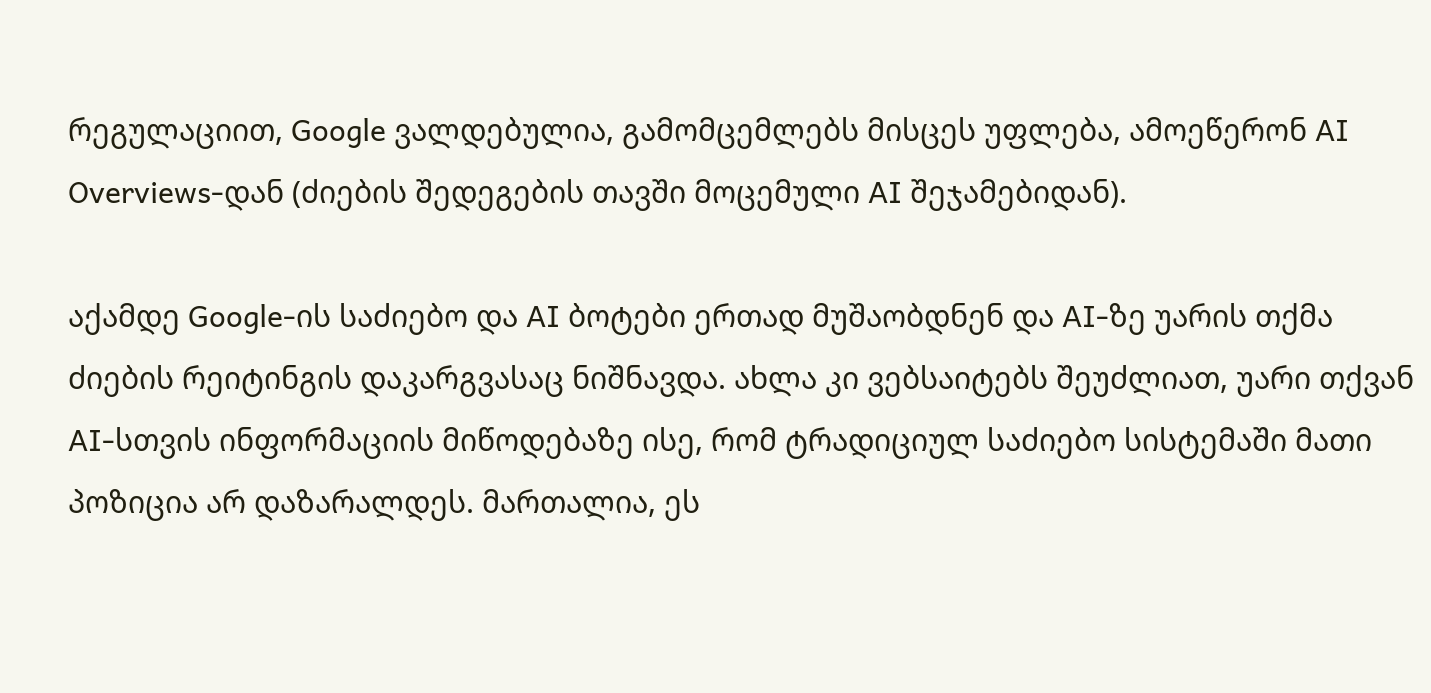რეგულაციით, Google ვალდებულია, გამომცემლებს მისცეს უფლება, ამოეწერონ AI Overviews-დან (ძიების შედეგების თავში მოცემული AI შეჯამებიდან).

აქამდე Google-ის საძიებო და AI ბოტები ერთად მუშაობდნენ და AI-ზე უარის თქმა ძიების რეიტინგის დაკარგვასაც ნიშნავდა. ახლა კი ვებსაიტებს შეუძლიათ, უარი თქვან AI-სთვის ინფორმაციის მიწოდებაზე ისე, რომ ტრადიციულ საძიებო სისტემაში მათი პოზიცია არ დაზარალდეს. მართალია, ეს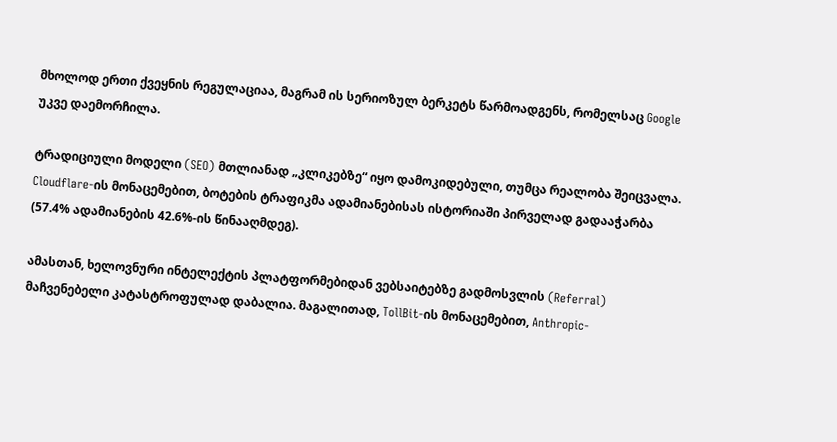მხოლოდ ერთი ქვეყნის რეგულაციაა, მაგრამ ის სერიოზულ ბერკეტს წარმოადგენს, რომელსაც Google უკვე დაემორჩილა.

ტრადიციული მოდელი (SEO) მთლიანად „კლიკებზე“ იყო დამოკიდებული, თუმცა რეალობა შეიცვალა. Cloudflare-ის მონაცემებით, ბოტების ტრაფიკმა ადამიანებისას ისტორიაში პირველად გადააჭარბა (57.4% ადამიანების 42.6%-ის წინააღმდეგ).

ამასთან, ხელოვნური ინტელექტის პლატფორმებიდან ვებსაიტებზე გადმოსვლის (Referral) მაჩვენებელი კატასტროფულად დაბალია. მაგალითად, TollBit-ის მონაცემებით, Anthropic-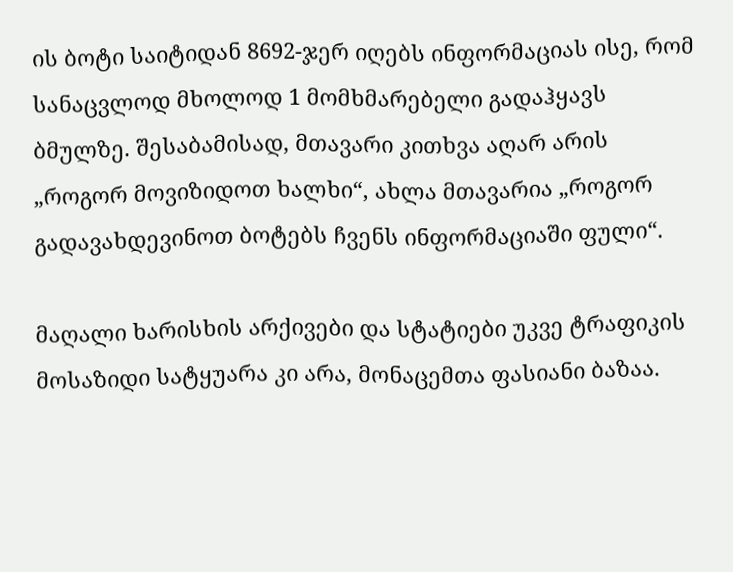ის ბოტი საიტიდან 8692-ჯერ იღებს ინფორმაციას ისე, რომ სანაცვლოდ მხოლოდ 1 მომხმარებელი გადაჰყავს ბმულზე. შესაბამისად, მთავარი კითხვა აღარ არის „როგორ მოვიზიდოთ ხალხი“, ახლა მთავარია „როგორ გადავახდევინოთ ბოტებს ჩვენს ინფორმაციაში ფული“.

მაღალი ხარისხის არქივები და სტატიები უკვე ტრაფიკის მოსაზიდი სატყუარა კი არა, მონაცემთა ფასიანი ბაზაა.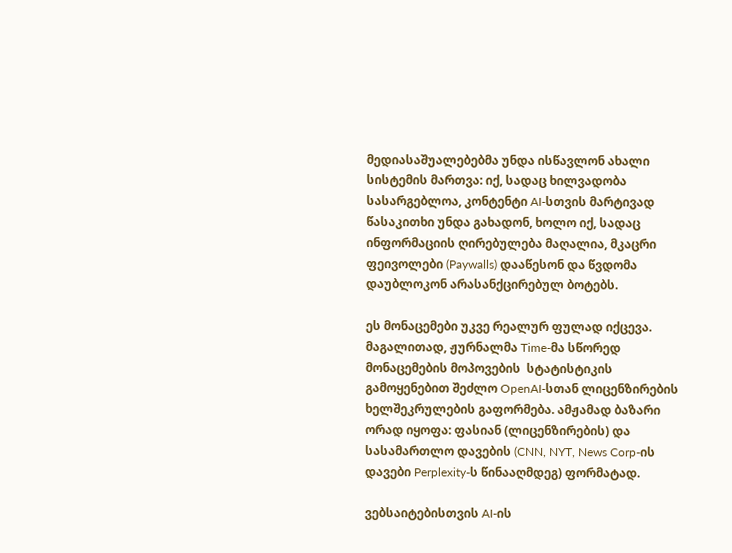მედიასაშუალებებმა უნდა ისწავლონ ახალი სისტემის მართვა: იქ, სადაც ხილვადობა სასარგებლოა, კონტენტი AI-სთვის მარტივად წასაკითხი უნდა გახადონ, ხოლო იქ, სადაც ინფორმაციის ღირებულება მაღალია, მკაცრი ფეივოლები (Paywalls) დააწესონ და წვდომა დაუბლოკონ არასანქცირებულ ბოტებს.

ეს მონაცემები უკვე რეალურ ფულად იქცევა. მაგალითად, ჟურნალმა Time-მა სწორედ მონაცემების მოპოვების  სტატისტიკის გამოყენებით შეძლო OpenAI-სთან ლიცენზირების ხელშეკრულების გაფორმება. ამჟამად ბაზარი ორად იყოფა: ფასიან (ლიცენზირების) და სასამართლო დავების (CNN, NYT, News Corp-ის დავები Perplexity-ს წინააღმდეგ) ფორმატად.

ვებსაიტებისთვის AI-ის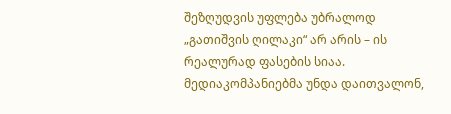შეზღუდვის უფლება უბრალოდ „გათიშვის ღილაკი“ არ არის – ის რეალურად ფასების სიაა. მედიაკომპანიებმა უნდა დაითვალონ,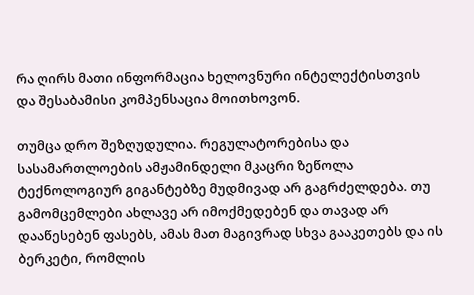რა ღირს მათი ინფორმაცია ხელოვნური ინტელექტისთვის და შესაბამისი კომპენსაცია მოითხოვონ.

თუმცა დრო შეზღუდულია. რეგულატორებისა და სასამართლოების ამჟამინდელი მკაცრი ზეწოლა ტექნოლოგიურ გიგანტებზე მუდმივად არ გაგრძელდება. თუ გამომცემლები ახლავე არ იმოქმედებენ და თავად არ დააწესებენ ფასებს, ამას მათ მაგივრად სხვა გააკეთებს და ის ბერკეტი, რომლის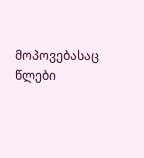მოპოვებასაც წლები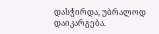დასჭირდა, უბრალოდ დაიკარგება.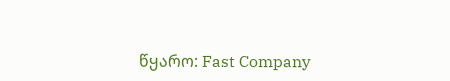წყარო: Fast Company